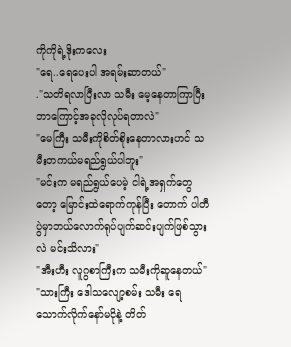ကိုကိုရဲ့ဒိုးကလေး
"ရေ..ရေပေးပါ အရမ်းဆာတယ်"
."သတိရလာပြီးလာ သမီး မေ့နေတာကြာပြီး ဘာကြောင့်အခုလိုလုပ်ရတာလဲ"
"မေကြီး သမီးကိုစိတ်စိုးနေတာလားဟင် သမီးတကယ်မရည်ရွယ်ပါဘူး"
"မင်းက မရည်ရွယ်ပေမဲ့ ငါရဲ့အရှက်တွေတော့ မြောင်းထဲရောက်ကုန်ပြီး တောက် ပါတီပွဲမှာဘယ်လောက်ရုပ်ပျက်ဆင်းပျက်ဖြစ်သွားလဲ မင်းသိလား"
"အီးဟီး လူဂွစာကြီးက သမီးကိုဆူနေတယ်"
"သားကြီး ဒေါသလျော့စမ်း သမီး ရေသောက်လိုက်နော်မငိုနဲ့ တိတ်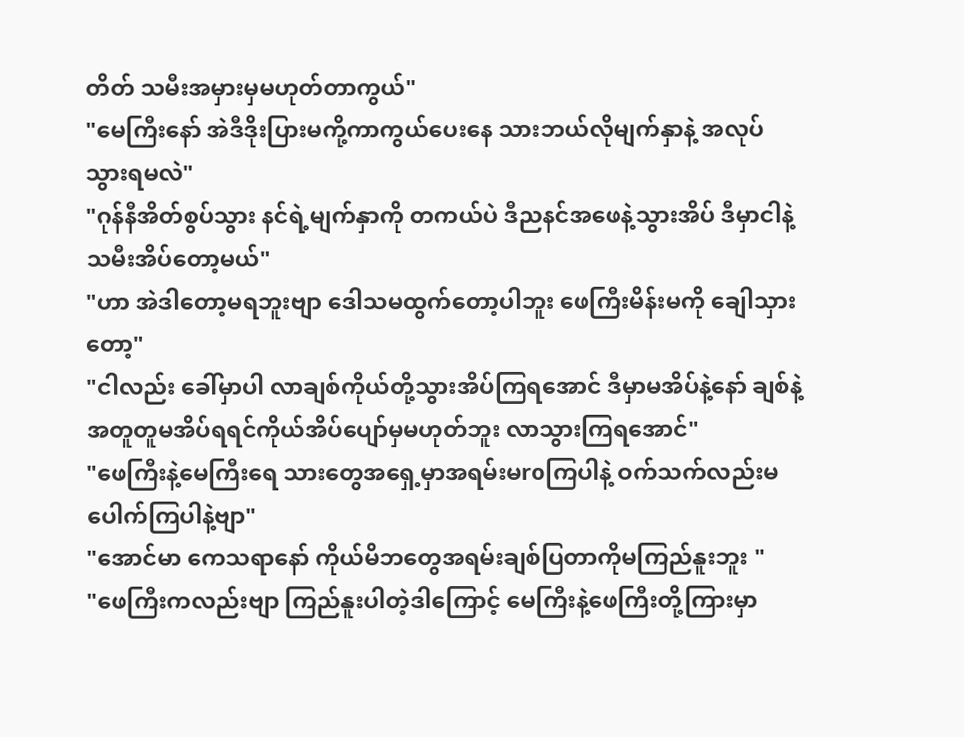တိတ် သမီးအမှားမှမဟုတ်တာကွယ်"
"မေကြီးနော် အဲဒီဒိုးပြားမကို့ကာကွယ်ပေးနေ သားဘယ်လိုမျက်နှာနဲ့ အလုပ်သွားရမလဲ"
"ဂုန်နီအိတ်စွပ်သွား နင်ရဲ့မျက်နှာကို တကယ်ပဲ ဒီညနင်အဖေနဲ့သွားအိပ် ဒီမှာငါနဲ့သမီးအိပ်တော့မယ်"
"ဟာ အဲဒါတော့မရဘူးဗျာ ဒေါသမထွက်တော့ပါဘူး ဖေကြီးမိန်းမကို ချေါသှားတော့"
"ငါလည်း ခေါ်မှာပါ လာချစ်ကိုယ်တို့သွားအိပ်ကြရအောင် ဒီမှာမအိပ်နဲ့နော် ချစ်နဲ့အတူတူမအိပ်ရရင်ကိုယ်အိပ်ပျော်မှမဟုတ်ဘူး လာသွားကြရအောင်"
"ဖေကြီးနဲ့မေကြီးရေ သားတွေအရှေ့မှာအရမ်းမroကြပါနဲ့ ဝက်သက်လည်းမပေါက်ကြပါနဲ့ဗျာ"
"အောင်မာ ကေသရာနော် ကိုယ်မိဘတွေအရမ်းချစ်ပြတာကိုမကြည်နူးဘူး "
"ဖေကြီးကလည်းဗျာ ကြည်နူးပါတဲ့ဒါကြောင့် မေကြီးနဲ့ဖေကြီးတို့ကြားမှာ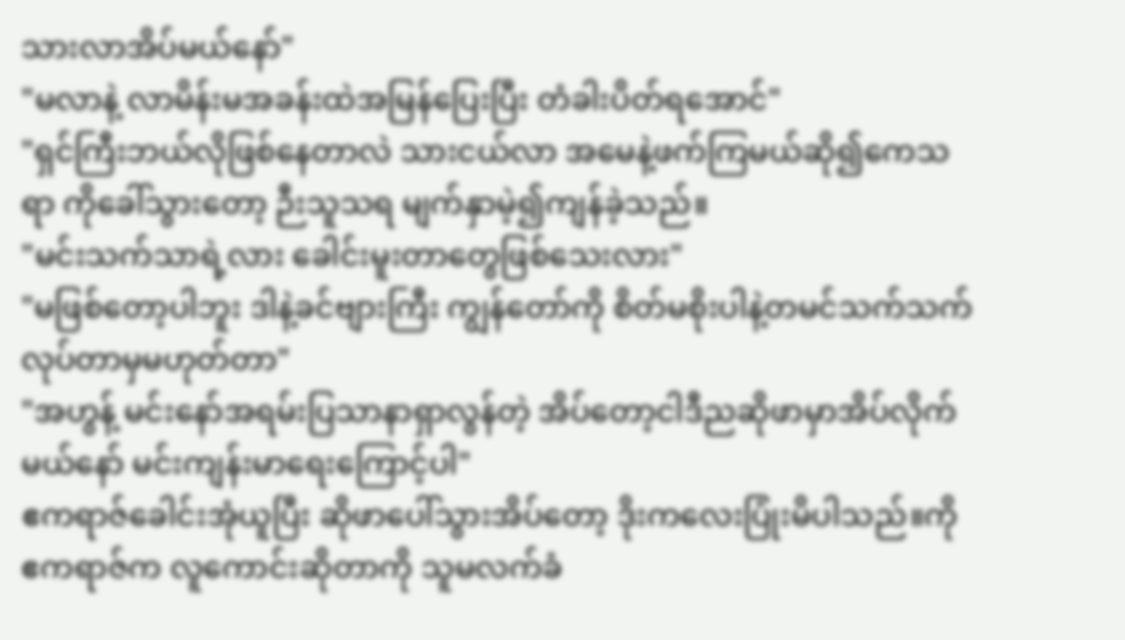သားလာအိပ်မယ်နော်"
"မလာနဲ့ လာမိန်းမအခန်းထဲအမြန်ပြေးပြီး တံခါးပိတ်ရအောင်"
"ရှင်ကြီးဘယ်လိုဖြစ်နေတာလဲ သားငယ်လာ အမေနဲ့ဖက်ကြမယ်ဆို၍ကေသရာ ကိုခေါ်သွားတော့ ဉီးသူသရ မျက်နှာမဲ့၍ကျန်ခဲ့သည်။
"မင်းသက်သာရဲ့လား ခေါင်းမူးတာတွေဖြစ်သေးလား"
"မဖြစ်တော့ပါဘူး ဒါနဲ့ခင်ဗျားကြီး ကျွန်တော်ကို စိတ်မစိုးပါနဲ့တမင်သက်သက်လုပ်တာမှမဟုတ်တာ"
"အဟွန့် မင်းနော်အရမ်းပြသာနာရှာလွန်တဲ့ အိပ်တော့ငါဒီညဆိုဖာမှာအိပ်လိုက်မယ်နော် မင်းကျန်းမာရေးကြောင့်ပါ"
ဧကရာဇ်ခေါင်းအုံယူပြီး ဆိုဖာပေါ်သွားအိပ်တော့ ဒိုးကလေးပြုံးမိပါသည်။ကိုဧကရာဇ်က လူကောင်းဆိုတာကို သူမလက်ခံ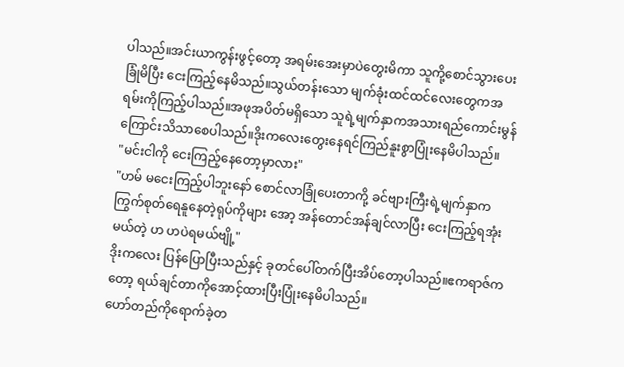ပါသည်။အင်းယာကွန်းဖွင့်တော့ အရမ်းအေးမှာပဲတွေးမိကာ သူကို့စောင်သွားပေးခြုံမိပြီး ငေးကြည့်နေမိသည်။သွယ်တန်းသော မျက်ခုံးထင်ထင်လေးတွေကအရမ်းကိုကြည့်ပါသည်။အဖုအပိတ်မရှိသော သူရဲ့မျက်နှာကအသားရည်ကောင်းမွန်ကြောင်းသိသာစေပါသည်။ဒိုးကလေးတွေးနေရင်ကြည်နူးစွာပြုံးနေမိပါသည်။
"မင်းငါကို ငေးကြည့်နေတော့မှာလား"
"ဟမ် မငေးကြည့်ပါဘူးနော် စောင်လာခြုံပေးတာကို့ ခင်ဗျားကြီးရဲ့မျက်နှာကကြွက်စုတ်ရေနူနေတဲ့ရုပ်ကိုများ အော့ အန်တောင်အန်ချင်လာပြီး ငေးကြည့်ရအုံးမယ်တဲ့ ဟ ဟပဲရမယ်ဗျို့"
ဒိုးကလေး ပြန်ပြောပြီးသည်နှင့် ခုတင်ပေါ်တက်ပြီးအိပ်တော့ပါသည်။ဧကရာဇ်ကတော့ ရယ်ချင်တာကိုအောင့်ထားပြီးပြုံးနေမိပါသည်။
ဟော်တည်ကိုရောက်ခဲ့တ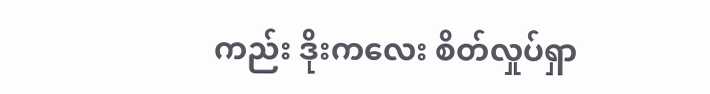ကည်း ဒိုးကလေး စိတ်လှုပ်ရှာ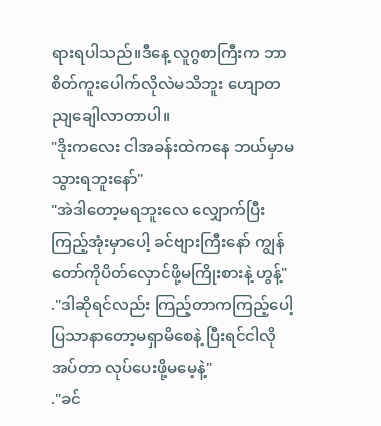ရားရပါသည်။ဒီနေ့ လူဂွစာကြီးက ဘာစိတ်ကူးပေါက်လိုလဲမသိဘူး ဟျောတညျချေါလာတာပါ။
"ဒိုးကလေး ငါအခန်းထဲကနေ ဘယ်မှာမသွားရဘူးနော်"
"အဲဒါတော့မရဘူးလေ လျှောက်ပြီးကြည့်အုံးမှာပေါ့ ခင်ဗျားကြီးနော် ကျွန်တော်ကိုပိတ်လှောင်ဖို့မကြိုးစားနဲ့ ဟွန့်"
."ဒါဆိုရင်လည်း ကြည့်တာကကြည့်ပေါ့ ပြသာနာတော့မရှာမိစေနဲ့ ပြီးရင်ငါလိုအပ်တာ လုပ်ပေးဖို့မမေ့နဲ့"
."ခင်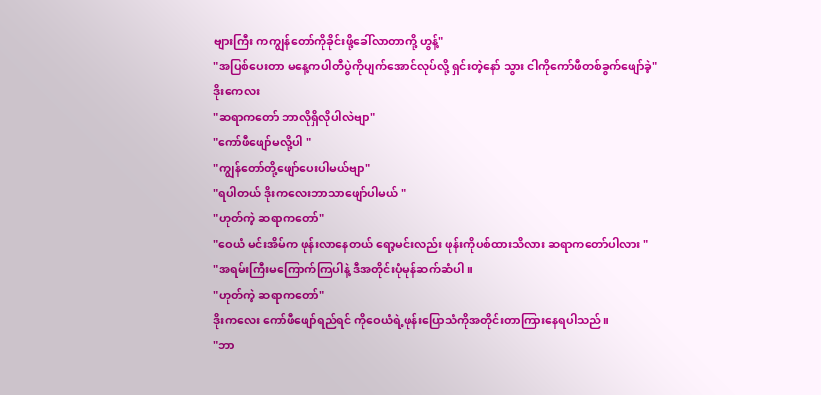ဗျားကြီး ကကျွန်တော်ကိုခိုင်းဖို့ခေါ်လာတာကို့ ဟွန့်"
"အပြစ်ပေးတာ မနေ့ကပါတီပွဲကိုပျက်အောင်လုပ်လို့ ရှင်းတဲ့နော် သွား ငါကိုကော်ဖီတစ်ခွက်ဖျော်ခဲ့"
ဒိုးကေလး
"ဆရာကတော် ဘာလိုရှိလိုပါလဲဗျာ"
"ကော်ဖီဖျော်မလို့ပါ "
"ကျွန်တော်တို့ဖျော်ပေးပါမယ်ဗျာ"
"ရပါတယ် ဒိုးကလေးဘာသာဖျော်ပါမယ် "
"ဟုတ်ကဲ့ ဆရာကတော်"
"ဝေယံ မင်းအိမ်က ဖုန်းလာနေတယ် ရော့မင်းလည်း ဖုန်းကိုပစ်ထားသိလား ဆရာကတော်ပါလား "
"အရမ်းကြီးမကြောက်ကြပါနဲ့ ဒီအတိုင်းပုံမုန်ဆက်ဆံပါ။
"ဟုတ်ကဲ့ ဆရာကတော်"
ဒိုးကလေး ကော်ဖီဖျော်ရည်ရင် ကိုဝေယံရဲ့ဖုန်းပြောသံကိုအတိုင်းတာကြားနေရပါသည်။
"ဘာ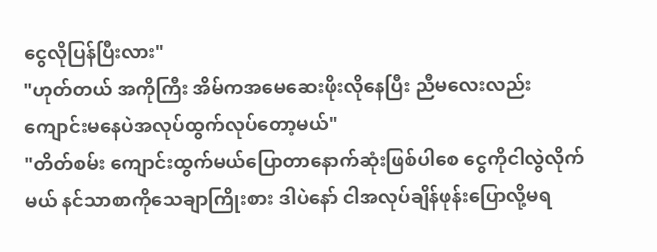ငွေလိုပြန်ပြီးလား"
"ဟုတ်တယ် အကိုကြီး အိမ်ကအမေဆေးဖိုးလိုနေပြီး ညီမလေးလည်း ကျောင်းမနေပဲအလုပ်ထွက်လုပ်တော့မယ်"
"တိတ်စမ်း ကျောင်းထွက်မယ်ပြောတာနောက်ဆုံးဖြစ်ပါစေ ငွေကိုငါလွဲလိုက်မယ် နင်သာစာကိုသေချာကြိုးစား ဒါပဲနော် ငါအလုပ်ချိန်ဖုန်းပြောလို့မရ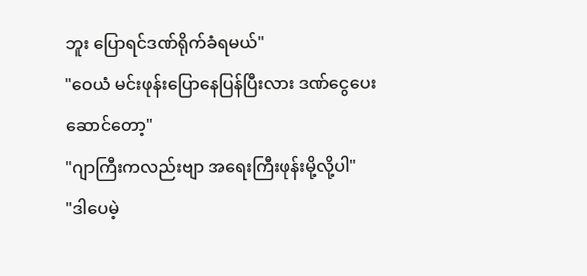ဘူး ပြောရင်ဒဏ်ရိုက်ခံရမယ်"
"ဝေယံ မင်းဖုန်းပြောနေပြန်ပြီးလား ဒဏ်ငွေပေးဆောင်တော့"
"ဂျာကြီးကလည်းဗျာ အရေးကြီးဖုန်းမို့လို့ပါ"
"ဒါပေမဲ့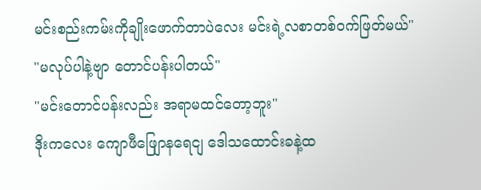မင်းစည်းကမ်းကိုချိုးဖောက်တာပဲလေး မင်းရဲ့လစာတစ်ဝက်ဖြတ်မယ်"
"မလုပ်ပါနဲ့ဗျာ တောင်ပန်းပါတယ်"
"မင်းတောင်ပန်းလည်း အရာမထင်တော့ဘူး"
ဒိုးကလေး ကျောဖီဖျြောနရေငျ ဒေါသထောင်းခနဲ့ထ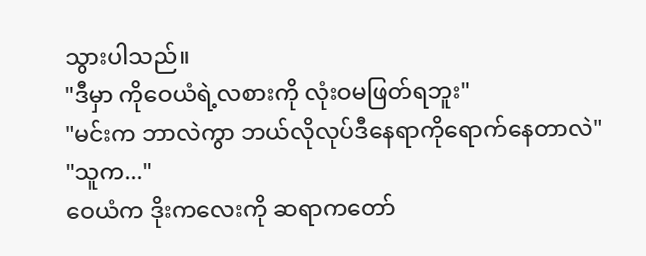သွားပါသည်။
"ဒီမှာ ကိုဝေယံရဲ့လစားကို လုံးဝမဖြတ်ရဘူး"
"မင်းက ဘာလဲကွာ ဘယ်လိုလုပ်ဒီနေရာကိုရောက်နေတာလဲ"
"သူက..."
ဝေယံက ဒိုးကလေးကို ဆရာကတော်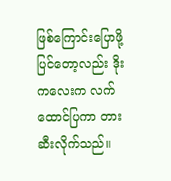ဖြစ်ကြောင်းပြောဖို့ပြင်တော့လည်း ဒိုးကလေးက လက်ထောင်ပြကာ တားဆီးလိုက်သည်။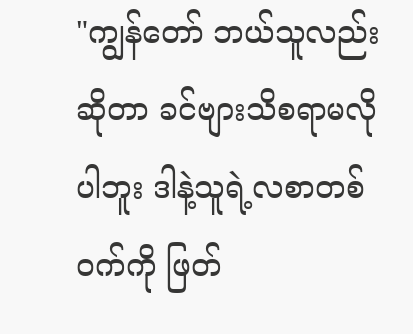"ကျွန်တော် ဘယ်သူလည်းဆိုတာ ခင်ဗျားသိစရာမလိုပါဘူး ဒါနဲ့သူရဲ့လစာတစ်ဝက်ကို ဖြတ်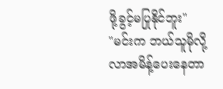ဖို့ခွင့်မပြုနိုင်ဘူး"
"မင်းက ဘယ်သူမိုလို့လာအမိန့်ပေးနေတာ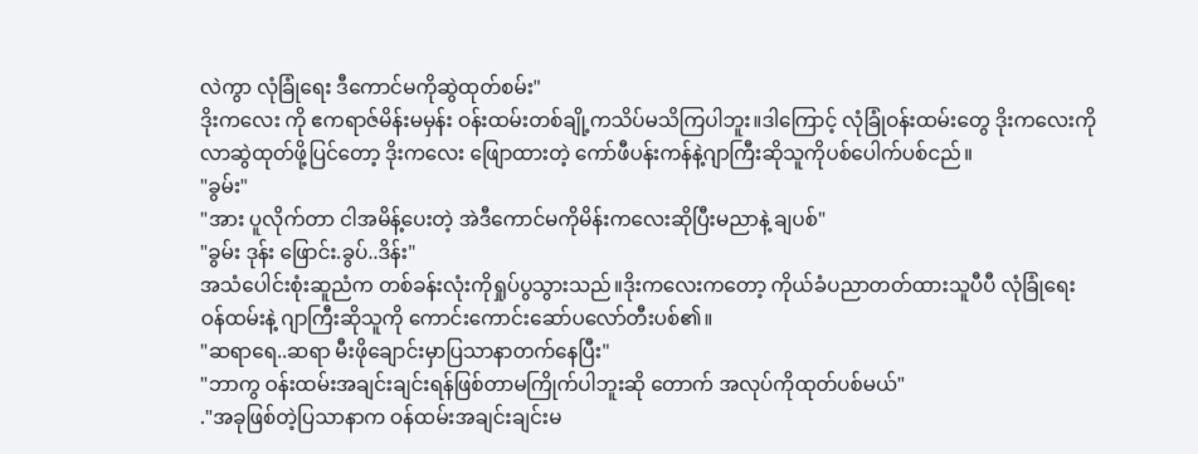လဲကွာ လုံခြုံရေး ဒီကောင်မကိုဆွဲထုတ်စမ်း"
ဒိုးကလေး ကို ဧကရာဇ်မိန်းမမှန်း ဝန်းထမ်းတစ်ချို့ကသိပ်မသိကြပါဘူး။ဒါကြောင့် လုံခြုံဝန်းထမ်းတွေ ဒိုးကလေးကို လာဆွဲထုတ်ဖို့ပြင်တော့ ဒိုးကလေး ဖျြောထားတဲ့ ကော်ဖီပန်းကန်နဲ့ဂျာကြီးဆိုသူကိုပစ်ပေါက်ပစ်ငည်။
"ခွမ်း"
"အား ပူလိုက်တာ ငါအမိန့်ပေးတဲ့ အဲဒီကောင်မကိုမိန်းကလေးဆိုပြီးမညာနဲ့ ချပစ်"
"ခွမ်း ဒုန်း ဖြောင်း.ခွပ်..ဒိန်း"
အသံပေါင်းစုံးဆူညံက တစ်ခန်းလုံးကိုရှုပ်ပွသွားသည်။ဒိုးကလေးကတော့ ကိုယ်ခံပညာတတ်ထားသူပီပီ လုံခြုံရေးဝန်ထမ်းနဲ့ ဂျာကြီးဆိုသူကို ကောင်းကောင်းဆော်ပလော်တီးပစ်၏။
"ဆရာရေ..ဆရာ မီးဖိုချောင်းမှာပြသာနာတက်နေပြီး"
"ဘာကွ ဝန်းထမ်းအချင်းချင်းရန်ဖြစ်တာမကြိုက်ပါဘူးဆို တောက် အလုပ်ကိုထုတ်ပစ်မယ်"
."အခုဖြစ်တဲ့ပြသာနာက ဝန်ထမ်းအချင်းချင်းမ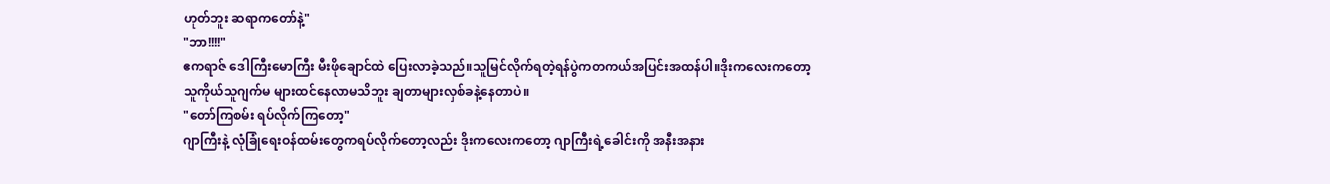ဟုတ်ဘူး ဆရာကတော်နဲ့"
"ဘာ!!!!"
ဧကရာဇ် ဒေါကြီးမောကြီး မီးဖိုချောင်ထဲ ပြေးလာခဲ့သည်။သူမြင်လိုက်ရတဲ့ရန်ပွဲကတကယ်အပြင်းအထန်ပါ။ဒိုးကလေးကတော့ သူကိုယ်သူဂျက်မ များထင်နေလာမသိဘူး ချတာများလှစ်ခနဲ့နေတာပဲ။
"တော်ကြစမ်း ရပ်လိုက်ကြတော့"
ဂျာကြီးနဲ့ လုံခြုံရေးဝန်ထမ်းတွေကရပ်လိုက်တော့လည်း ဒိုးကလေးကတော့ ဂျာကြီးရဲ့ခေါင်းကို အနီးအနား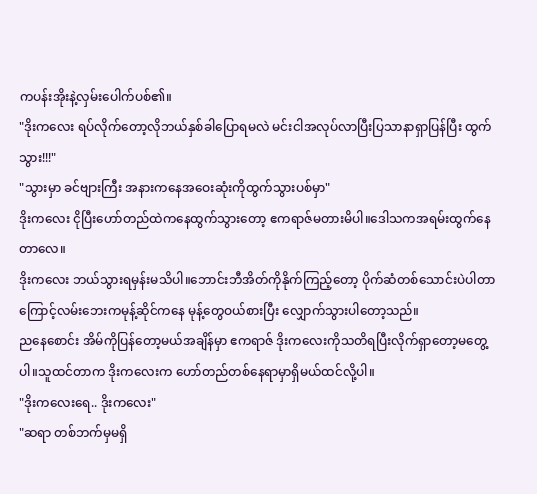ကပန်းအိုးနဲ့လှမ်းပေါက်ပစ်၏။
"ဒိုးကလေး ရပ်လိုက်တော့လိုဘယ်နှစ်ခါပြောရမလဲ မင်းငါအလုပ်လာပြီးပြသာနာရှာပြန်ပြီး ထွက်သွား!!!"
"သွားမှာ ခင်ဗျားကြီး အနားကနေအဝေးဆုံးကိုထွက်သွားပစ်မှာ"
ဒိုးကလေး ငိုပြီးဟော်တည်ထဲကနေထွက်သွားတော့ ဧကရာဇ်မတားမိပါ။ဒေါသကအရမ်းထွက်နေတာလေ။
ဒိုးကလေး ဘယ်သွားရမှန်းမသိပါ။ဘောင်းဘီအိတ်ကိုနိုက်ကြည့်တော့ ပိုက်ဆံတစ်သောင်းပဲပါတာကြောင့်လမ်းဘေးကမုန့်ဆိုင်ကနေ မုန့်တွေဝယ်စားပြီး လျှောက်သွားပါတော့သည်။
ညနေစောင်း အိမ်ကိုပြန်တော့မယ်အချိန်မှာ ဧကရာဇ် ဒိုးကလေးကိုသတိရပြီးလိုက်ရှာတော့မတွေ့ပါ။သူထင်တာက ဒိုးကလေးက ဟော်တည်တစ်နေရာမှာရှိမယ်ထင်လို့ပါ။
"ဒိုးကလေးရေ.. ဒိုးကလေး"
"ဆရာ တစ်ဘက်မှမရှိ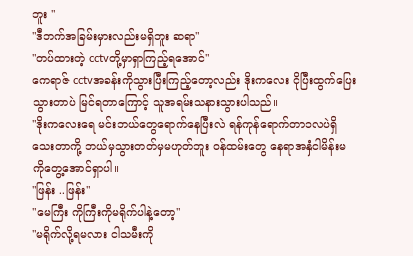ဘူး "
"ဒီဘက်အခြမ်းမှားလည်းမရှိဘူး ဆရာ"
"တပ်ထားတဲ့ cctvတို့မှာရှာကြည့်ရအောင်"
ကေရာဇ် cctvအခန်းကိုသွားပြီးကြည့်တော့လည်း ဒိုးကလေး ငိုပြီးထွက်ပြေးသွားတာပဲ မြင်ရတာကြောင့် သူအရမ်းသနားသွားပါသည်။
"ဒိုးကလေးရေ မင်းဘယ်တွေရောက်နေပြီးလဲ ရန်ကုန်ရောက်တာ၁လပဲရှိသေးတာကို့ ဘယ်မှသွားတတ်မှမဟုတ်ဘူး ဝန်ထမ်းတွေ နေရာအနှံငါမိန်းမကိုတွေ့အောင်ရှာပါ။
"ဖြန်း ..ဖြန်း"
"မေကြီး ကိုကြီးကိုမရိုက်ပါနဲ့တော့"
"မရိုက်လို့ရမလား ငါသမီးကို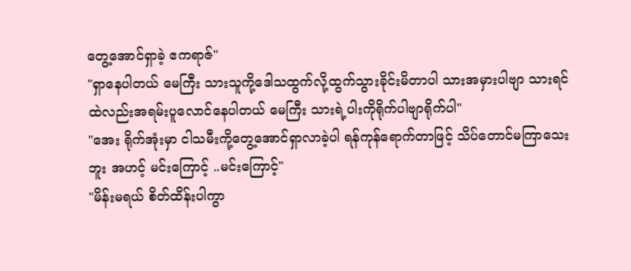တွေ့အောင်ရှာခဲ့ ဧကရာဇ်"
"ရှာနေပါတယ် မေကြီး သားသူကို့ဒေါသထွက်လို့ထွက်သွားခိုင်းမိတာပါ သားအမှားပါဗျာ သားရင်ထဲလည်းအရမ်းပူလောင်နေပါတယ် မေကြီး သားရဲ့ပါးကိုရိုက်ပါဗျာရိုက်ပါ"
"အေး ရိုက်အုံးမှာ ငါသမီးကို့တွေ့အောင်ရှာလာခဲ့ပါ ရန်ကုန်ရောက်တာဖြင့် သိပ်တောင်မကြာသေးဘူး အဟင့် မင်းကြောင့် ..မင်းကြောင့်"
"မိန်းမရယ် စိတ်ထိန်းပါကွာ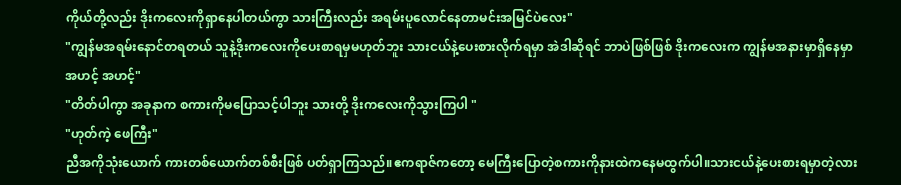ကိုယ်တို့လည်း ဒိုးကလေးကိုရှာနေပါတယ်ကွာ သားကြီးလည်း အရမ်းပူလောင်နေတာမင်းအမြင်ပဲလေး"
"ကျွန်မအရမ်းနောင်တရတယ် သူနဲ့ဒိုးကလေးကိုပေးစာရမှမဟုတ်ဘူး သားငယ်နဲ့ပေးစားလိုက်ရမှာ အဲဒါဆိုရင် ဘာပဲဖြစ်ဖြစ် ဒိုးကလေးက ကျွန်မအနားမှာရှိနေမှာ အဟင့် အဟင့်"
"တိတ်ပါကွာ အခုနာက စကားကိုမပြောသင့်ပါဘူး သားတို့ ဒိုးကလေးကိုသွားကြပါ "
"ဟုတ်ကဲ့ ဖေကြီး"
ညီအကိုသုံးယောက် ကားတစ်ယောက်တစ်စီးဖြစ် ပတ်ရှာကြသည်။ဧကရာဇ်ကတော့ မေကြီးပြောတဲ့စကားကိုနားထဲကနေမထွက်ပါ။သားငယ်နဲ့ပေးစားရမှာတဲ့လား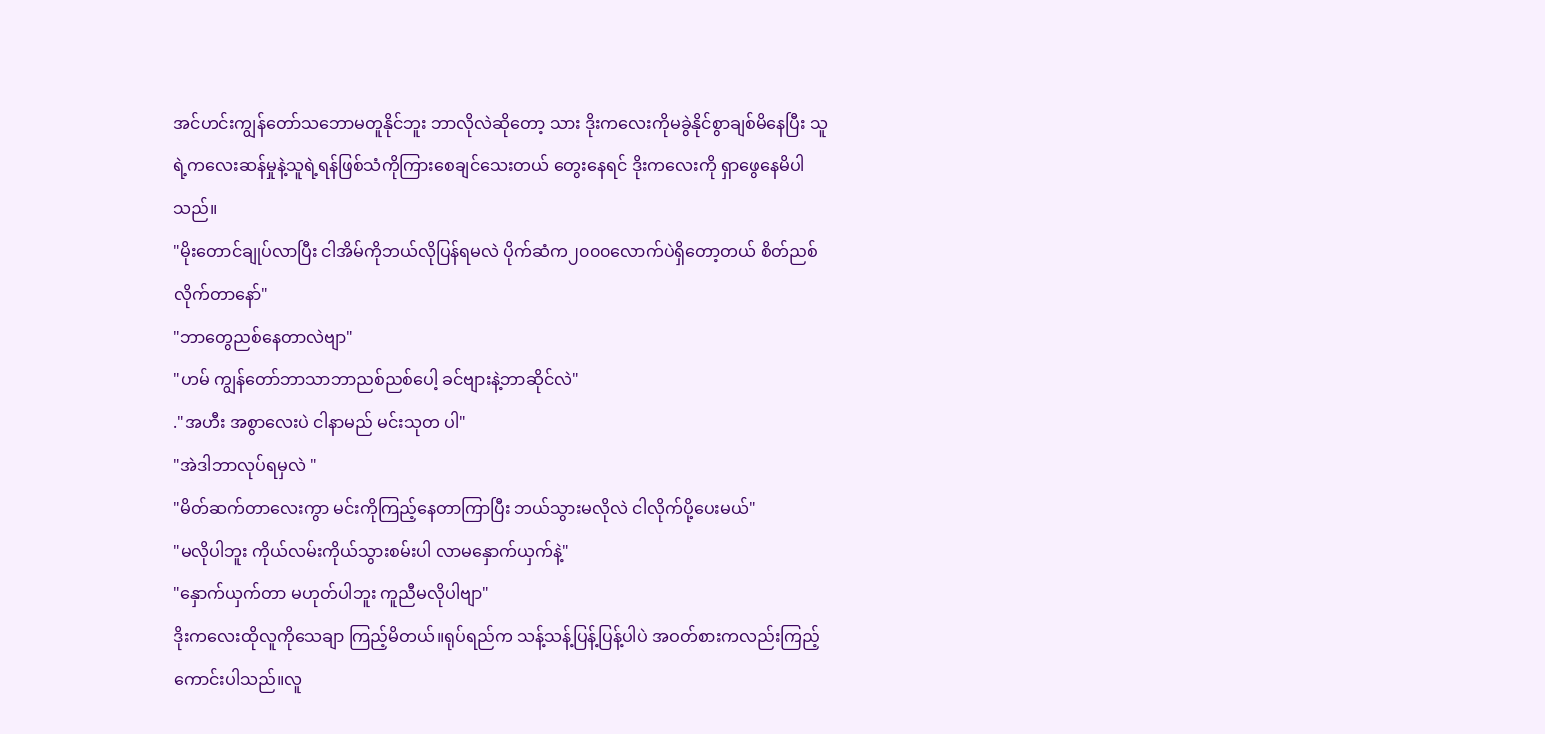အင်ဟင်းကျွန်တော်သဘောမတူနိုင်ဘူး ဘာလိုလဲဆိုတော့ သား ဒိုးကလေးကိုမခွဲနိုင်စွာချစ်မိနေပြီး သူရဲ့ကလေးဆန်မှုနဲ့သူရဲ့ရန်ဖြစ်သံကိုကြားစေချင်သေးတယ် တွေးနေရင် ဒိုးကလေးကို ရှာဖွေနေမိပါသည်။
"မိုးတောင်ချုပ်လာပြီး ငါအိမ်ကိုဘယ်လိုပြန်ရမလဲ ပိုက်ဆံက၂၀၀၀လောက်ပဲရှိတော့တယ် စိတ်ညစ်လိုက်တာနော်"
"ဘာတွေညစ်နေတာလဲဗျာ"
"ဟမ် ကျွန်တော်ဘာသာဘာညစ်ညစ်ပေါ့ ခင်ဗျားနဲ့ဘာဆိုင်လဲ"
."အဟီး အစွာလေးပဲ ငါနာမည် မင်းသုတ ပါ"
"အဲဒါဘာလုပ်ရမှလဲ "
"မိတ်ဆက်တာလေးကွာ မင်းကိုကြည့်နေတာကြာပြီး ဘယ်သွားမလိုလဲ ငါလိုက်ပို့ပေးမယ်"
"မလိုပါဘူး ကိုယ်လမ်းကိုယ်သွားစမ်းပါ လာမနှောက်ယှက်နဲ့"
"နှောက်ယှက်တာ မဟုတ်ပါဘူး ကူညီမလိုပါဗျာ"
ဒိုးကလေးထိုလူကိုသေချာ ကြည့်မိတယ်။ရုပ်ရည်က သန့်သန့်ပြန့်ပြန့်ပါပဲ အဝတ်စားကလည်းကြည့်ကောင်းပါသည်။လူ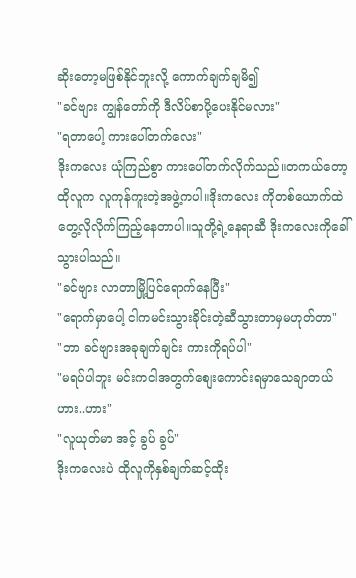ဆိုးတော့မဖြစ်နိုင်ဘူးလို့ ကောက်ချက်ချမိ၍
"ခင်ဗျား ကျွန်တော်ကို ဒီလိပ်စာပို့ပေးနိုင်မလား"
"ရတာပေါ့ ကားပေါ်တက်လေး"
ဒိုးကလေး ယုံကြည်စွာ ကားပေါ်တက်လိုက်သည်။တကယ်တော့ ထိုလူက လူကုန်ကူးတဲ့အဖွဲ့ကပါ။ဒိုးကလေး ကိုတစ်ယောက်ထဲတွေ့လိုလိုက်ကြည့်နေတာပါ။သူတို့ရဲ့နေရာဆီ ဒိုးကလေးကိုခေါ်သွားပါသည်။
"ခင်ဗျား လာတာမြို့ပြင်ရောက်နေပြီး"
"ရောက်မှာပေါ့ ငါကမင်းသွားခိုင်းတဲ့ဆီသွားတာမှမဟုတ်တာ"
"ဘာ ခင်ဗျားအခုချက်ချင်း ကားကိုရပ်ပါ"
"မရပ်ပါဘူး မင်းကငါအတွက်စျေးကောင်းရမှာသေချာတယ် ဟား..ဟား"
"လူယုတ်မာ အင့် ခွပ် ခွပ်"
ဒိုးကလေးပဲ ထိုလူကိုနှစ်ချက်ဆင့်ထိုး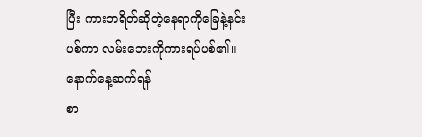ပြီး ကားဘရိတ်ဆိုတဲ့နေရာကိုခြေနဲ့နင်းပစ်ကာ လမ်းဘေးကိုကားရပ်ပစ်၏။
နောက်နေ့ဆက်ရန်
စာ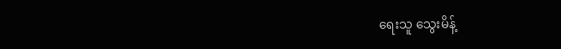ရေးသူ သွေးမိန့်